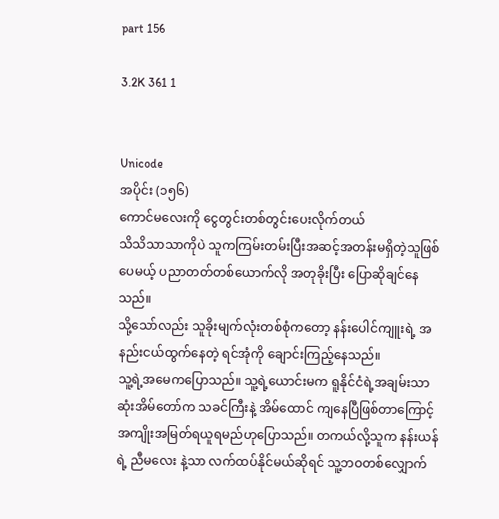part 156

3.2K 361 1


Unicode
အပိုင်း (၁၅၆)
ကောင်မလေးကို ငွေတွင်းတစ်တွင်းပေးလိုက်တယ်
သိသိသာသာကိုပဲ သူကကြမ်းတမ်းပြီးအဆင့်အတန်းမရှိတဲ့သူဖြစ်ပေမယ့် ပညာတတ်တစ်ယောက်လို အတုခိုးပြီး ပြောဆိုချင်နေသည်။
သို့သော်လည်း သူခိုးမျက်လုံးတစ်စုံကတော့ နန်းပေါင်ကျူးရဲ့ အနည်းငယ်ထွက်နေတဲ့ ရင်အုံကို ချောင်းကြည့်နေသည်။
သူ့ရဲ့အမေကပြောသည်။ သူ့ရဲ့ယောင်းမက ရူနိုင်ငံရဲ့အချမ်းသာဆုံးအိမ်တော်က သခင်ကြီးနဲ့ အိမ်ထောင် ကျနေပြီဖြစ်တာကြောင့် အကျိုးအမြတ်ရယူရမည်ဟုပြောသည်။ တကယ်လို့သူက နန်းယန်ရဲ့ ညီမလေး နဲ့သာ လက်ထပ်နိုင်မယ်ဆိုရင် သူ့ဘဝတစ်လျှောက်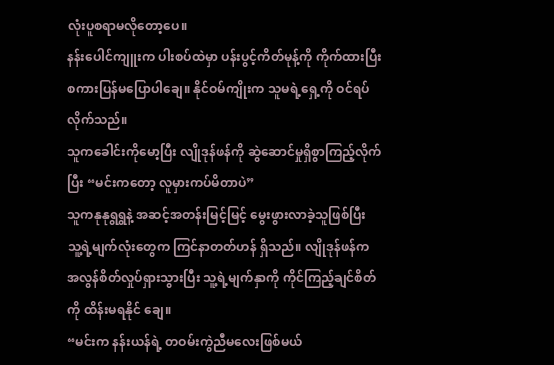လုံးပူစရာမလိုတော့ပေ။
နန်းပေါင်ကျူးက ပါးစပ်ထဲမှာ ပန်းပွင့်ကိတ်မုန့်ကို ကိုက်ထားပြီး စကားပြန်မပြောပါချေ။ နိုင်ဝမ်ကျိုးက သူမရဲ့ရှေ့ကို ဝင်ရပ်လိုက်သည်။
သူကခေါင်းကိုမော့ပြီး လျိုဒုန်ဖန်ကို ဆွဲဆောင်မှုရှိစွာကြည့်လိုက်ပြီး “မင်းကတော့ လူမှားကပ်မိတာပဲ”
သူကနုနုရွရွနဲ့ အဆင့်အတန်းမြင့်မြင့် မွေးဖွားလာခဲ့သူဖြစ်ပြီး သူ့ရဲ့မျက်လုံးတွေက ကြင်နာတတ်ဟန် ရှိသည်။ လျိုဒုန်ဖန်က အလွန်စိတ်လှုပ်ရှားသွားပြီး သူ့ရဲ့မျက်နှာကို ကိုင်ကြည့်ချင်စိတ်ကို ထိန်းမရနိုင် ချေ။
“မင်းက နန်းယန်ရဲ့ တဝမ်းကွဲညီမလေးဖြစ်မယ်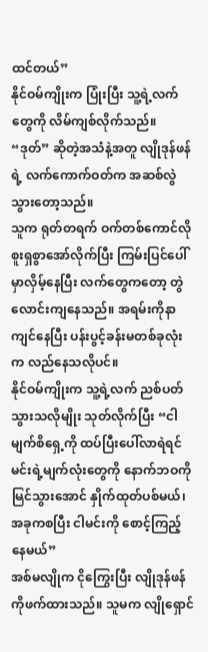ထင်တယ်”
နိုင်ဝမ်ကျိုးက ပြုံးပြီး သူ့ရဲ့လက်တွေကို လိမ်ကျစ်လိုက်သည်။
“ဒုတ်” ဆိုတဲ့အသံနဲ့အတူ လျိုဒုန်ဖန်ရဲ့ လက်ကောက်ဝတ်က အဆစ်လွဲသွားတော့သည်။
သူက ရုတ်တရက် ဝက်တစ်ကောင်လို စူးရှစွာအော်လိုက်ပြီး ကြမ်းပြင်ပေါ်မှာလှိမ့်နေပြီး လက်တွေကတော့ တွဲလောင်းကျနေသည်။ အရမ်းကိုနာကျင်နေပြီး ပန်းပွင့်ခန်းမတစ်ခုလုံးက လည်နေသလိုပင်။
နိုင်ဝမ်ကျိုးက သူ့ရဲ့လက် ညစ်ပတ်သွားသလိုမျိုး သုတ်လိုက်ပြီး “ငါမျက်စိရှေ့ကို ထပ်ပြီးပေါ်လာရဲရင် မင်းရဲ့မျက်လုံးတွေကို နောက်ဘဝကို မြင်သွားအောင် နှိုက်ထုတ်ပစ်မယ်၊ အခုကစပြီး ငါမင်းကို စောင့်ကြည့်နေမယ်”
အစ်မလျိုက ငိုကြွေးပြီး လျိုဒုန်ဖန်ကိုဖက်ထားသည်။ သူမက လျိုရှောင်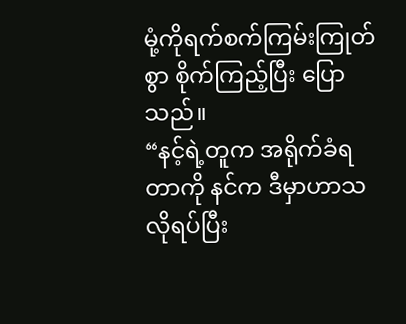မုံ့ကိုရက်စက်ကြမ်းကြုတ်စွာ စိုက်ကြည့်ပြီး ပြောသည်။
“နင့်ရဲ့တူက အရိုက်ခံရတာကို နင်က ဒီမှာဟာသလိုရပ်ပြီး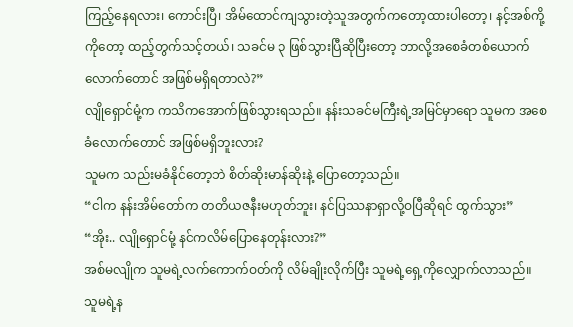ကြည့်နေရလား၊ ကောင်းပြီ၊ အိမ်ထောင်ကျသွားတဲ့သူအတွက်ကတော့ထားပါတော့၊ နင့်အစ်ကို့ ကိုတော့ ထည့်တွက်သင့်တယ်၊ သခင်မ ၃ ဖြစ်သွားပြီဆိုပြီးတော့ ဘာလို့အစေခံတစ်ယောက်လောက်တောင် အဖြစ်မရှိရတာလဲ?”
လျိုရှောင်မုံ့က ကသိကအောက်ဖြစ်သွားရသည်။ နန်းသခင်မကြီးရဲ့အမြင်မှာရော သူမက အစေခံလောက်တောင် အဖြစ်မရှိဘူးလား?
သူမက သည်းမခံနိုင်တော့ဘဲ စိတ်ဆိုးမာန်ဆိုးနဲ့ ပြောတော့သည်။
“ငါက နန်းအိမ်တော်က တတိယဇနီးမဟုတ်ဘူး၊ နင်ပြဿနာရှာလို့ဝပြီဆိုရင် ထွက်သွား”
“အိုး.. လျိုရှောင်မုံ့ နင်ကလိမ်ပြောနေတုန်းလား?”
အစ်မလျိုက သူမရဲ့လက်ကောက်ဝတ်ကို လိမ်ချိုးလိုက်ပြီး သူမရဲ့ရှေ့ကိုလျှောက်လာသည်။
သူမရဲ့န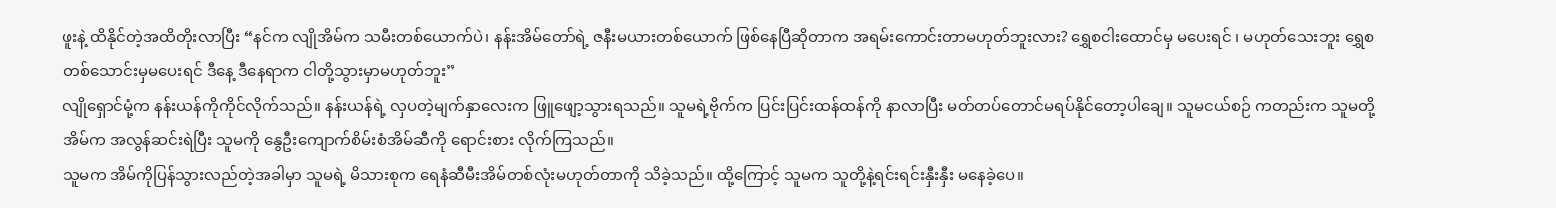ဖူးနဲ့ ထိနိုင်တဲ့အထိတိုးလာပြီး “နင်က လျိုအိမ်က သမီးတစ်ယောက်ပဲ၊ နန်းအိမ်တော်ရဲ့ ဇနီးမယားတစ်ယောက် ဖြစ်နေပြီဆိုတာက အရမ်းကောင်းတာမဟုတ်ဘူးလား? ရွှေစငါးထောင်မှ မပေးရင် ၊ မဟုတ်သေးဘူး ရွှေစတစ်သောင်းမှမပေးရင် ဒီနေ့ ဒီနေရာက ငါတို့သွားမှာမဟုတ်ဘူး”
လျိုရှောင်မုံ့က နန်းယန်ကိုကိုင်လိုက်သည်။ နန်းယန်ရဲ့ လှပတဲ့မျက်နှာလေးက ဖြူဖျော့သွားရသည်။ သူမရဲ့ဗိုက်က ပြင်းပြင်းထန်ထန်ကို နာလာပြီး မတ်တပ်တောင်မရပ်နိုင်တော့ပါချေ။ သူမငယ်စဉ် ကတည်းက သူမတို့အိမ်က အလွန်ဆင်းရဲပြီး သူမကို နွေဦးကျောက်စိမ်းစံအိမ်ဆီကို ရောင်းစား လိုက်ကြသည်။
သူမက အိမ်ကိုပြန်သွားလည်တဲ့အခါမှာ သူမရဲ့ မိသားစုက ရေနံဆီမီးအိမ်တစ်လုံးမဟုတ်တာကို သိခဲ့သည်။ ထို့ကြောင့် သူမက သူတို့နဲ့ရင်းရင်းနှီးနှီး မနေခဲ့ပေ။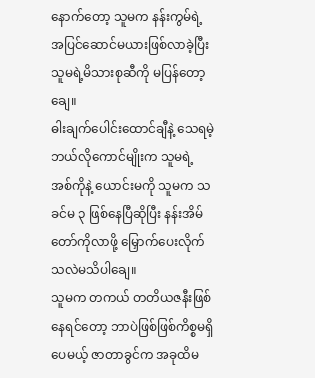နောက်တော့ သူမက နန်းကွမ်ရဲ့ အပြင်ဆောင်မယားဖြစ်လာခဲ့ပြီး သူမရဲ့မိသားစုဆီကို မပြန်တော့ချေ။
ဓါးချက်ပေါင်းထောင်ချီနဲ့ သေရမဲ့ ဘယ်လိုကောင်မျိုးက သူမရဲ့ အစ်ကိုနဲ့ ယောင်းမကို သူမက သခင်မ ၃ ဖြစ်နေပြီဆိုပြီး နန်းအိမ်တော်ကိုလာဖို့ မြှောက်ပေးလိုက်သလဲမသိပါချေ။
သူမက တကယ် တတိယဇနီးဖြစ်နေရင်တော့ ဘာပဲဖြစ်ဖြစ်ကိစ္စမရှိပေမယ့် ဇာတာခွင်က အခုထိမ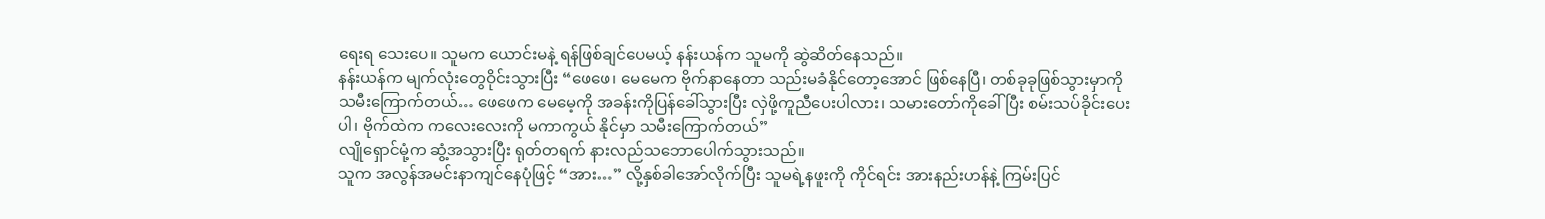ရေးရ သေးပေ။ သူမက ယောင်းမနဲ့ ရန်ဖြစ်ချင်ပေမယ့် နန်းယန်က သူမကို ဆွဲဆိတ်နေသည်။
နန်းယန်က မျက်လုံးတွေဝိုင်းသွားပြီး “ဖေဖေ၊ မေမေက ဗိုက်နာနေတာ သည်းမခံနိုင်တော့အောင် ဖြစ်နေပြီ၊ တစ်ခုခုဖြစ်သွားမှာကို သမီးကြောက်တယ်… ဖေဖေက မေမေ့ကို အခန်းကိုပြန်ခေါ်သွားပြီး လှဲဖို့ကူညီပေးပါလား၊ သမားတော်ကိုခေါ်ပြီး စမ်းသပ်ခိုင်းပေးပါ၊ ဗိုက်ထဲက ကလေးလေးကို မကာကွယ် နိုင်မှာ သမီးကြောက်တယ်”
လျိုရှောင်မုံ့က ဆွံ့အသွားပြီး ရုတ်တရက် နားလည်သဘောပေါက်သွားသည်။
သူက အလွန်အမင်းနာကျင်နေပုံဖြင့် “အား…” လို့နှစ်ခါအော်လိုက်ပြီး သူမရဲ့နဖူးကို ကိုင်ရင်း အားနည်းဟန်နဲ့ ကြမ်းပြင်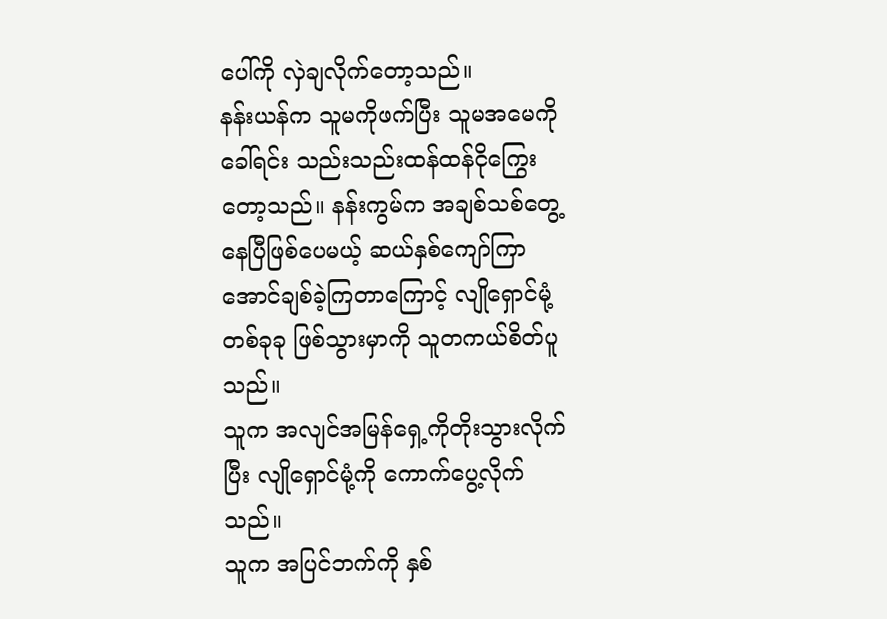ပေါ်ကို လှဲချလိုက်တော့သည်။
နန်းယန်က သူမကိုဖက်ပြီး သူမအမေကို ခေါ်ရင်း သည်းသည်းထန်ထန်ငိုကြွေးတော့သည်။ နန်းကွမ်က အချစ်သစ်တွေ့နေပြီဖြစ်ပေမယ့် ဆယ်နှစ်ကျော်ကြာအောင်ချစ်ခဲ့ကြတာကြောင့် လျိုရှောင်မုံ့ တစ်ခုခု ဖြစ်သွားမှာကို သူတကယ်စိတ်ပူသည်။
သူက အလျင်အမြန်ရှေ့ကိုတိုးသွားလိုက်ပြီး လျိုရှောင်မုံ့ကို ကောက်ပွေ့လိုက်သည်။
သူက အပြင်ဘက်ကို နှစ်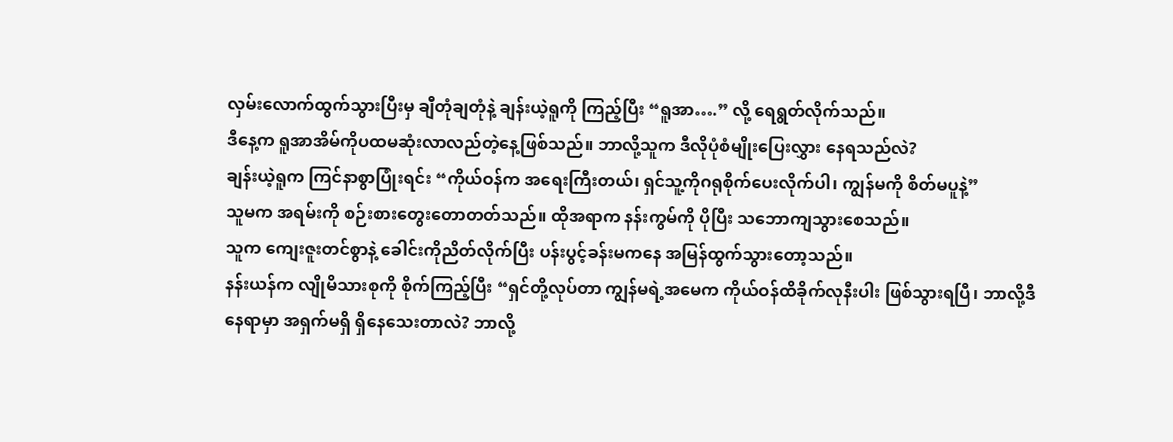လှမ်းလောက်ထွက်သွားပြီးမှ ချီတုံချတုံနဲ့ ချန်းယဲ့ရူကို ကြည့်ပြီး “ရူအာ….” လို့ ရေရွတ်လိုက်သည်။
ဒီနေ့က ရူအာအိမ်ကိုပထမဆုံးလာလည်တဲ့နေ့ဖြစ်သည်။ ဘာလို့သူက ဒီလိုပုံစံမျိုးပြေးလွှား နေရသည်လဲ?
ချန်းယဲ့ရူက ကြင်နာစွာပြုံးရင်း “ကိုယ်ဝန်က အရေးကြီးတယ်၊ ရှင်သူ့ကိုဂရုစိုက်ပေးလိုက်ပါ၊ ကျွန်မကို စိတ်မပူနဲ့”
သူမက အရမ်းကို စဉ်းစားတွေးတောတတ်သည်။ ထိုအရာက နန်းကွမ်ကို ပိုပြီး သဘောကျသွားစေသည်။
သူက ကျေးဇူးတင်စွာနဲ့ ခေါင်းကိုညိတ်လိုက်ပြီး ပန်းပွင့်ခန်းမကနေ အမြန်ထွက်သွားတော့သည်။
နန်းယန်က လျိုမိသားစုကို စိုက်ကြည့်ပြီး “ရှင်တို့လုပ်တာ ကျွန်မရဲ့အမေက ကိုယ်ဝန်ထိခိုက်လုနီးပါး ဖြစ်သွားရပြီ၊ ဘာလို့ဒီနေရာမှာ အရှက်မရှိ ရှိနေသေးတာလဲ? ဘာလို့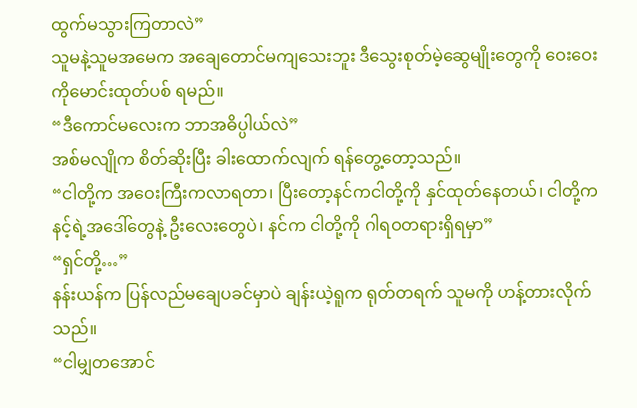ထွက်မသွားကြတာလဲ”
သူမနဲ့သူမအမေက အချေတောင်မကျသေးဘူး ဒီသွေးစုတ်မဲ့ဆွေမျိုးတွေကို ဝေးဝေးကိုမောင်းထုတ်ပစ် ရမည်။
“ဒီကောင်မလေးက ဘာအဓိပ္ပါယ်လဲ”
အစ်မလျိုက စိတ်ဆိုးပြီး ခါးထောက်လျက် ရန်တွေ့တော့သည်။
“ငါတို့က အဝေးကြီးကလာရတာ၊ ပြီးတော့နင်ကငါတို့ကို နှင်ထုတ်နေတယ်၊ ငါတို့က နင့်ရဲ့အဒေါ်တွေနဲ့ ဦးလေးတွေပဲ၊ နင်က ငါတို့ကို ဂါရဝတရားရှိရမှာ”
“ရှင်တို့…”
နန်းယန်က ပြန်လည်မချေပခင်မှာပဲ ချန်းယဲ့ရူက ရုတ်တရက် သူမကို ဟန့်တားလိုက်သည်။
“ငါမျှတအောင်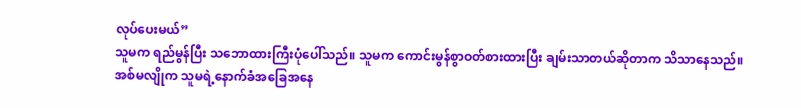လုပ်ပေးမယ်”
သူမက ရည်မွန်ပြီး သဘောထားကြီးပုံပေါ်သည်။ သူမက ကောင်းမွန်စွာဝတ်စားထားပြီး ချမ်းသာတယ်ဆိုတာက သိသာနေသည်။
အစ်မလျိုက သူမရဲ့နောက်ခံအခြေအနေ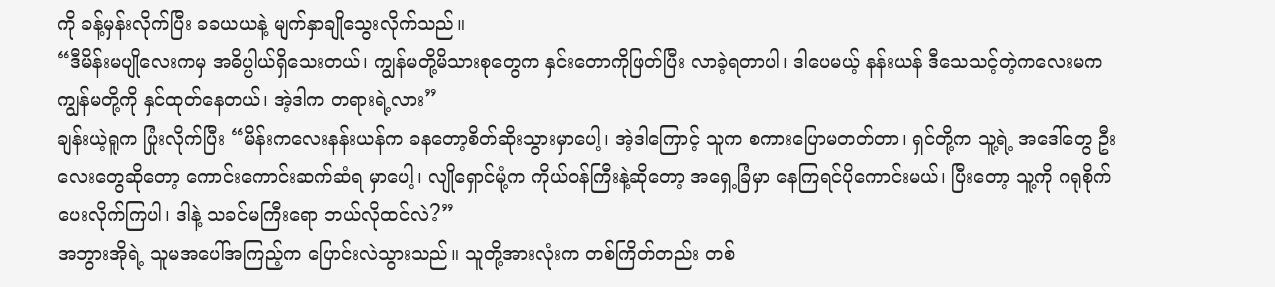ကို ခန့်မှန်းလိုက်ပြီး ခခယယနဲ့ မျက်နှာချိုသွေးလိုက်သည်။
“ဒီမိန်းမပျိုလေးကမှ အဓိပ္ပါယ်ရှိသေးတယ်၊ ကျွန်မတို့မိသားစုတွေက နှင်းတောကိုဖြတ်ပြီး လာခဲ့ရတာပါ၊ ဒါပေမယ့် နန်းယန် ဒီသေသင့်တဲ့ကလေးမက ကျွန်မတို့ကို နှင်ထုတ်နေတယ်၊ အဲ့ဒါက တရားရဲ့လား”
ချန်းယဲ့ရူက ပြုံးလိုက်ပြီး “မိန်းကလေးနန်းယန်က ခနတော့စိတ်ဆိုးသွားမှာပေါ့၊ အဲ့ဒါကြောင့် သူက စကားပြောမတတ်တာ၊ ရှင်တို့က သူ့ရဲ့ အဒေါ်တွေ ဦးလေးတွေဆိုတော့ ကောင်းကောင်းဆက်ဆံရ မှာပေါ့၊ လျိုရှောင်မုံ့က ကိုယ်ဝန်ကြီးနဲ့ဆိုတော့ အရှေ့ခြံမှာ နေကြရင်ပိုကောင်းမယ်၊ ပြီးတော့ သူ့ကို ဂရုစိုက်ပေးလိုက်ကြပါ၊ ဒါနဲ့ သခင်မကြီးရော ဘယ်လိုထင်လဲ?”
အဘွားအိုရဲ့ သူမအပေါ်အကြည့်က ပြောင်းလဲသွားသည်။ သူတို့အားလုံးက တစ်ကြိတ်တည်း တစ်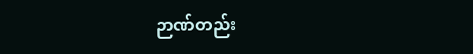ဉာဏ်တည်း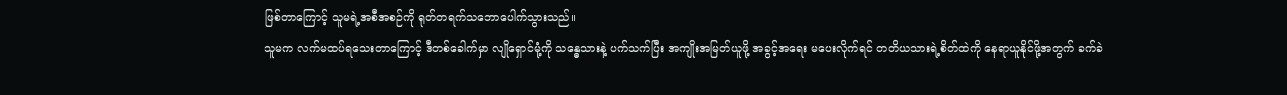ဖြစ်တာကြောင့် သူမရဲ့အစီအစဉ်ကို ရုတ်တရက်သဘောပေါက်သွားသည်။
သူမက လက်မထပ်ရသေးတာကြောင့် ဒီတစ်ခေါက်မှာ လျိုရှောင်မုံ့ကို သန္ဓေသားနဲ့ ပက်သက်ပြီး အကျိုးအမြတ်ယူဖို့ အခွင့်အရေး မပေးလိုက်ရင် တတိယသားရဲ့စိတ်ထဲကို နေရာယူနိုင်ဖို့အတွက် ခက်ခဲ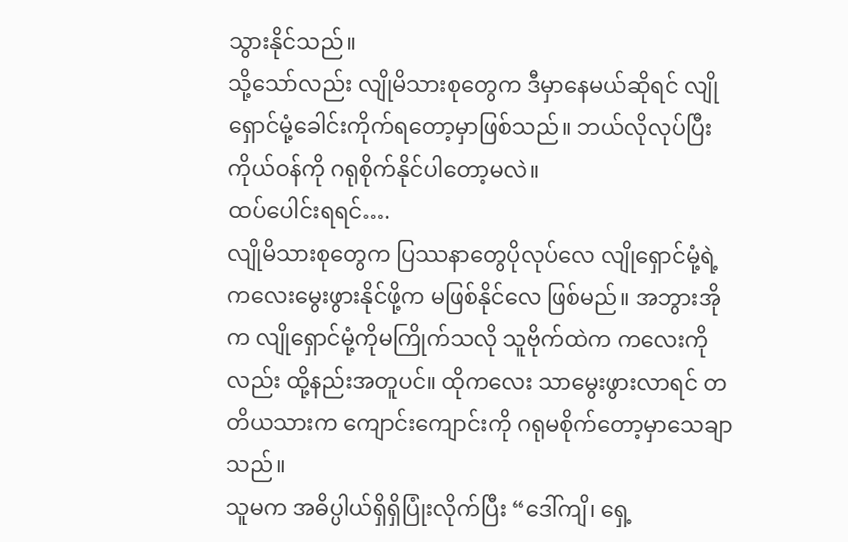သွားနိုင်သည်။
သို့သော်လည်း လျိုမိသားစုတွေက ဒီမှာနေမယ်ဆိုရင် လျိုရှောင်မုံ့ခေါင်းကိုက်ရတော့မှာဖြစ်သည်။ ဘယ်လိုလုပ်ပြီး ကိုယ်ဝန်ကို ဂရုစိုက်နိုင်ပါတော့မလဲ။
ထပ်ပေါင်းရရင်….
လျိုမိသားစုတွေက ပြဿနာတွေပိုလုပ်လေ လျိုရှောင်မုံ့ရဲ့ကလေးမွေးဖွားနိုင်ဖို့က မဖြစ်နိုင်လေ ဖြစ်မည်။ အဘွားအိုက လျိုရှောင်မုံ့ကိုမကြိုက်သလို သူဗိုက်ထဲက ကလေးကိုလည်း ထို့နည်းအတူပင်။ ထိုကလေး သာမွေးဖွားလာရင် တတိယသားက ကျောင်းကျောင်းကို ဂရုမစိုက်တော့မှာသေချာသည်။
သူမက အဓိပ္ပါယ်ရှိရှိပြုံးလိုက်ပြီး “ဒေါ်ကျိ၊ ရှေ့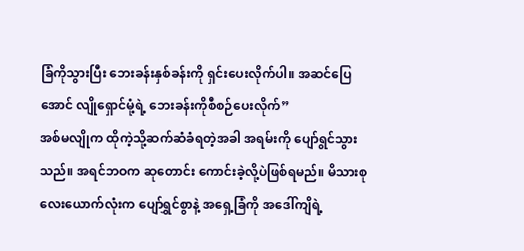ခြံကိုသွားပြီး ဘေးခန်းနှစ်ခန်းကို ရှင်းပေးလိုက်ပါ။ အဆင်ပြေအောင် လျိုရှောင်မုံ့ရဲ့ ဘေးခန်းကိုစီစဉ်ပေးလိုက်”
အစ်မလျိုက ထိုကဲ့သို့ဆက်ဆံခံရတဲ့အခါ အရမ်းကို ပျော်ရွင်သွားသည်။ အရင်ဘဝက ဆုတောင်း ကောင်းခဲ့လို့ပဲဖြစ်ရမည်။ မိသားစု လေးယောက်လုံးက ပျော်ရွှင်စွာနဲ့ အရှေ့ခြံကို အဒေါ်ကျိရဲ့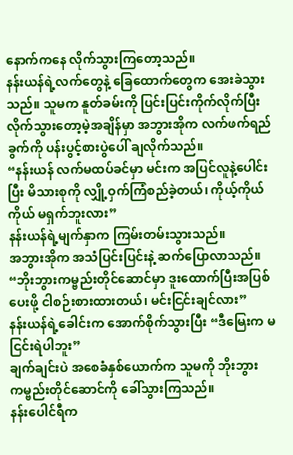နောက်ကနေ လိုက်သွားကြတော့သည်။
နန်းယန်ရဲ့လက်တွေနဲ့ ခြေထောက်တွေက အေးခဲသွားသည်။ သူမက နူတ်ခမ်းကို ပြင်းပြင်းကိုက်လိုက်ပြီး လိုက်သွားတော့မဲ့အချိန်မှာ အဘွားအိုက လက်ဖက်ရည်ခွက်ကို ပန်းပွင့်စားပွဲပေါ် ချလိုက်သည်။
“နန်းယန် လက်မထပ်ခင်မှာ မင်းက အပြင်လူနဲ့ပေါင်းပြီး မိသားစုကို လျှို့ဝှက်ကြံစည်ခဲ့တယ်၊ ကိုယ့်ကိုယ်ကိုယ် မရှက်ဘူးလား”
နန်းယန်ရဲ့မျက်နှာက ကြမ်းတမ်းသွားသည်။
အဘွားအိုက အသံပြင်းပြင်းနဲ့ ဆက်ပြောလာသည်။
“ဘိုးဘွားကမ္ဗည်းတိုင်ဆောင်မှာ ဒူးထောက်ပြီးအပြစ်ပေးဖို့ ငါစဉ်းစားထားတယ်၊ မင်းငြင်းချင်လား”
နန်းယန်ရဲ့ခေါင်းက အောက်စိုက်သွားပြီး “ဒီမြေးက မငြင်းရဲပါဘူး”
ချက်ချင်းပဲ အစေခံနှစ်ယောက်က သူမကို ဘိုးဘွားကမ္ဗည်းတိုင်ဆောင်ကို ခေါ်သွားကြသည်။
နန်းပေါင်ရီက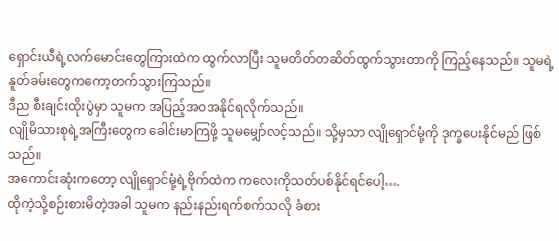ရှောင်းယီရဲ့လက်မောင်းတွေကြားထဲက ထွက်လာပြီး သူမတိတ်တဆိတ်ထွက်သွားတာကို ကြည့်နေသည်။ သူမရဲ့ နူတ်ခမ်းတွေကကော့တက်သွားကြသည်။
ဒီည စီးချင်းထိုးပွဲမှာ သူမက အပြည့်အဝအနိုင်ရလိုက်သည်။
လျိုမိသားစုရဲ့အကြီးတွေက ခေါင်းမာကြဖို့ သူမမျှော်လင့်သည်။ သို့မှသာ လျိုရှောင်မုံ့ကို ဒုက္ခပေးနိုင်မည် ဖြစ်သည်။
အကောင်းဆုံးကတော့ လျိုရှောင်မုံ့ရဲ့ဗိုက်ထဲက ကလေးကိုသတ်ပစ်နိုင်ရင်ပေါ့….
ထိုကဲ့သို့စဉ်းစားမိတဲ့အခါ သူမက နည်းနည်းရက်စက်သလို ခံစား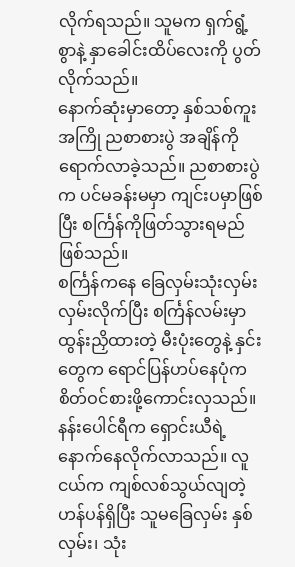လိုက်ရသည်။ သူမက ရှက်ရွံ့စွာနဲ့ နှာခေါင်းထိပ်လေးကို ပွတ်လိုက်သည်။
နောက်ဆုံးမှာတော့ နှစ်သစ်ကူးအကြို ညစာစားပွဲ အချိန်ကို ရောက်လာခဲ့သည်။ ညစာစားပွဲက ပင်မခန်းမမှာ ကျင်းပမှာဖြစ်ပြီး စင်္ကြန်ကိုဖြတ်သွားရမည်ဖြစ်သည်။
စင်္ကြန်ကနေ ခြေလှမ်းသုံးလှမ်းလှမ်းလိုက်ပြီး စင်္ကြန်လမ်းမှာထွန်းညှိထားတဲ့ မီးပုံးတွေနဲ့ နှင်းတွေက ရောင်ပြန်ဟပ်နေပုံက စိတ်ဝင်စားဖို့ကောင်းလှသည်။
နန်းပေါင်ရီက ရှောင်းယီရဲ့နောက်နေလိုက်လာသည်။ လူငယ်က ကျစ်လစ်သွယ်လျတဲ့ ဟန်ပန်ရှိပြီး သူမခြေလှမ်း နှစ်လှမ်း၊ သုံး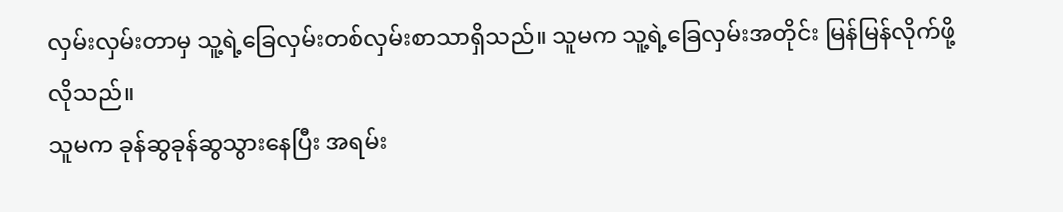လှမ်းလှမ်းတာမှ သူ့ရဲ့ခြေလှမ်းတစ်လှမ်းစာသာရှိသည်။ သူမက သူ့ရဲ့ခြေလှမ်းအတိုင်း မြန်မြန်လိုက်ဖို့လိုသည်။
သူမက ခုန်ဆွခုန်ဆွသွားနေပြီး အရမ်း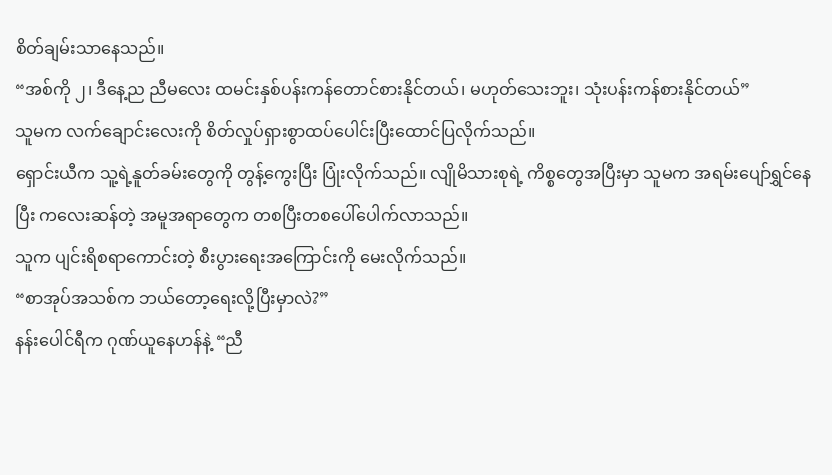စိတ်ချမ်းသာနေသည်။
“အစ်ကို ၂၊ ဒီနေ့ည ညီမလေး ထမင်းနှစ်ပန်းကန်တောင်စားနိုင်တယ်၊ မဟုတ်သေးဘူး၊ သုံးပန်းကန်စားနိုင်တယ်”
သူမက လက်ချောင်းလေးကို စိတ်လှုပ်ရှားစွာထပ်ပေါင်းပြီးထောင်ပြလိုက်သည်။
ရှောင်းယီက သူ့ရဲ့နူတ်ခမ်းတွေကို တွန့်ကွေးပြီး ပြုံးလိုက်သည်။ လျိုမိသားစုရဲ့ ကိစ္စတွေအပြီးမှာ သူမက အရမ်းပျော်ရွှင်နေပြီး ကလေးဆန်တဲ့ အမူအရာတွေက တစပြီးတစပေါ်ပေါက်လာသည်။
သူက ပျင်းရိစရာကောင်းတဲ့ စီးပွားရေးအကြောင်းကို မေးလိုက်သည်။
“စာအုပ်အသစ်က ဘယ်တော့ရေးလို့ပြီးမှာလဲ?”
နန်းပေါင်ရီက ဂုဏ်ယူနေဟန်နဲ့ “ညီ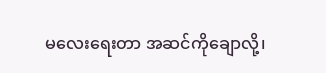မလေးရေးတာ အဆင်ကိုချောလို့၊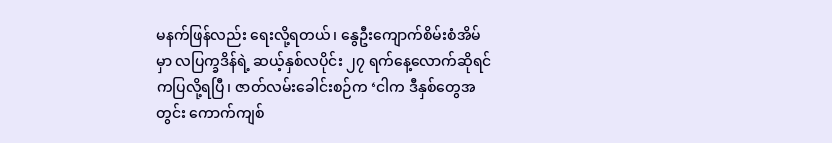မနက်ဖြန်လည်း ရေးလို့ရတယ်၊ နွေဦးကျောက်စိမ်းစံအိမ်မှာ လပြက္ခဒိန်ရဲ့ ဆယ့်နှစ်လပိုင်း ၂၇ ရက်နေ့လောက်ဆိုရင် ကပြလို့ရပြီ၊ ဇာတ်လမ်းခေါင်းစဉ်က ‘ငါက ဒီနှစ်တွေအတွင်း ကောက်ကျစ်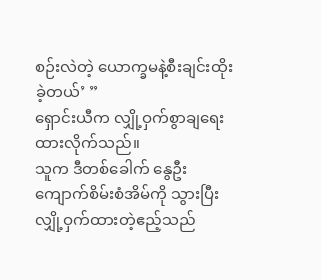စဉ်းလဲတဲ့ ယောက္ခမနဲ့စီးချင်းထိုးခဲ့တယ်’ ”
ရှောင်းယီက လျှို့ဝှက်စွာချရေးထားလိုက်သည်။
သူက ဒီတစ်ခေါက် နွေဦးကျောက်စိမ်းစံအိမ်ကို သွားပြီး လျှို့ဝှက်ထားတဲ့ဧည့်သည်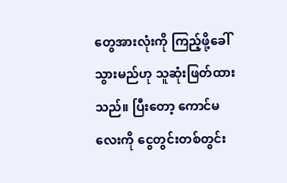တွေအားလုံးကို ကြည့်ဖို့ခေါ်သွားမည်ဟု သူဆုံးဖြတ်ထားသည်။ ပြီးတော့ ကောင်မလေးကို ငွေတွင်းတစ်တွင်း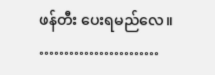ဖန်တီး ပေးရမည်လေ။
……………………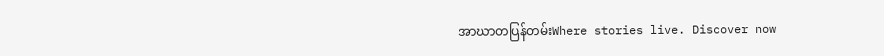အာဃာတပြန်တမ်းWhere stories live. Discover now